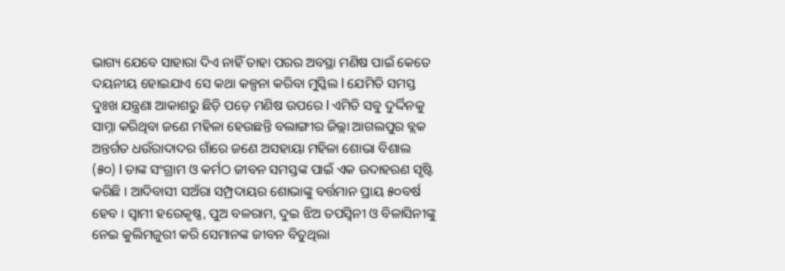ଭାଗ୍ୟ ଯେବେ ସାହାରା ଦିଏ ନାହିଁ ତାହା ପରର ଅବସ୍ଥା ମଣିଷ ପାଇଁ କେତେ ଦୟନୀୟ ହୋଇଯାଏ ସେ କଥା କଳ୍ପନା କରିବା ମୁସ୍କିଲ l ଯେମିତି ସମସ୍ତ ଦୁଃଖ ଯନ୍ତ୍ରଣା ଆକାଶରୁ ଛିଡ଼ି ପଡ଼େ ମଣିଷ ଉପରେ l ଏମିତି ସବୁ ଦୁର୍ଦ୍ଦିନକୁ ସାମ୍ନା କରିଥିବା ଜଣେ ମହିଳା ହେଉଛନ୍ତି ବଲାଙ୍ଗୀର ଜିଲ୍ଲା ଆଗଲପୁର ବ୍ଲକ ଅନ୍ତର୍ଗତ ଧଉଁରାଦାଦର ଗାଁରେ ଜଣେ ଅସହାୟା ମହିଳା ଶୋଭା ବିଶାଲ (୫୦) l ତାଙ୍କ ସଂଗ୍ରାମ ଓ କର୍ମଠ ଜୀବନ ସମସ୍ତଙ୍କ ପାଇଁ ଏକ ଉଦାହରଣ ସୃଷ୍ଟି କରିଛି । ଆଦିବାସୀ ସଅଁରା ସମ୍ପ୍ରଦାୟର ଶୋଭାଙ୍କୁ ବର୍ତ୍ତମାନ ପ୍ରାୟ ୫୦ବର୍ଷ ହେବ । ସ୍ୱାମୀ ହରେକୃଷ୍ଣ, ପୁଅ ବଳରାମ, ଦୁଇ ଝିଅ ତପସ୍ୱିନୀ ଓ ବିଳାସିନୀଙ୍କୁ ନେଇ କୁଲିମଜୁରୀ କରି ସେମାନଙ୍କ ଜୀବନ ବିତୁଥିଲା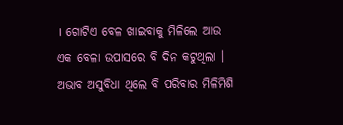। ଗୋଟିଏ ବେଳ ଖାଇବାକୁ ମିଳିଲେ ଆଉ ଏକ ବେଳା ଉପାସରେ ବି ଦିନ କଟୁଥିଲା । ଅଭାବ ଅସୁବିଧା ଥିଲେ ବି ପରିବାର ମିଳିମିଶି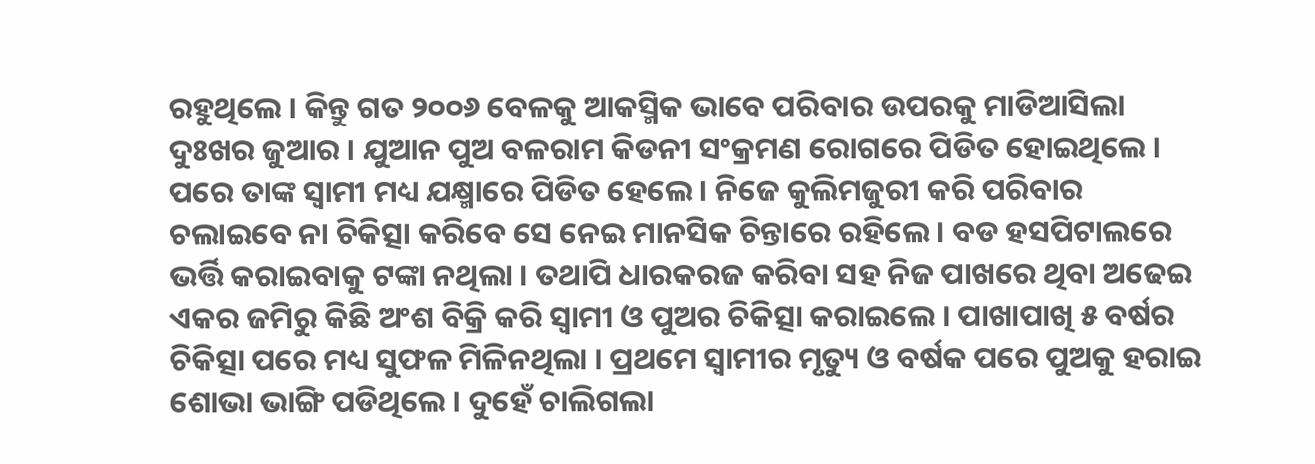ରହୁଥିଲେ । କିନ୍ତୁ ଗତ ୨୦୦୬ ବେଳକୁ ଆକସ୍ମିକ ଭାବେ ପରିବାର ଉପରକୁ ମାଡିଆସିଲା ଦୁଃଖର ଜୁଆର । ଯୁଆନ ପୁଅ ବଳରାମ କିଡନୀ ସଂକ୍ରମଣ ରୋଗରେ ପିଡିତ ହୋଇଥିଲେ ।
ପରେ ତାଙ୍କ ସ୍ୱାମୀ ମଧ୍ୟ ଯକ୍ଷ୍ମାରେ ପିଡିତ ହେଲେ । ନିଜେ କୁଲିମଜୁରୀ କରି ପରିବାର ଚଲାଇବେ ନା ଚିକିତ୍ସା କରିବେ ସେ ନେଇ ମାନସିକ ଚିନ୍ତାରେ ରହିଲେ । ବଡ ହସପିଟାଲରେ ଭର୍ତ୍ତି କରାଇବାକୁ ଟଙ୍କା ନଥିଲା । ତଥାପି ଧାରକରଜ କରିବା ସହ ନିଜ ପାଖରେ ଥିବା ଅଢେଇ ଏକର ଜମିରୁ କିଛି ଅଂଶ ବିକ୍ରି କରି ସ୍ୱାମୀ ଓ ପୁଅର ଚିକିତ୍ସା କରାଇଲେ । ପାଖାପାଖି ୫ ବର୍ଷର ଚିକିତ୍ସା ପରେ ମଧ୍ୟ ସୁଫଳ ମିଳିନଥିଲା । ପ୍ରଥମେ ସ୍ୱାମୀର ମୃତ୍ୟୁ ଓ ବର୍ଷକ ପରେ ପୁଅକୁ ହରାଇ ଶୋଭା ଭାଙ୍ଗି ପଡିଥିଲେ । ଦୁହେଁ ଚାଲିଗଲା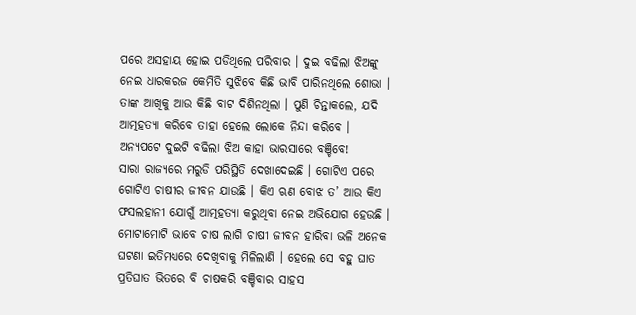ପରେ ଅସହାୟ ହୋଇ ପଡିଥିଲେ ପରିବାର । ଦୁଇ ବଢିଲା ଝିଅଙ୍କୁ ନେଇ ଧାରକରଜ କେମିତି ସୁଝିବେ କିଛି ଭାବି ପାରିନଥିଲେ ଶୋଭା । ତାଙ୍କ ଆଖିକୁ ଆଉ କିଛି ବାଟ ଦିଶିନଥିଲା । ପୁଣି ଚିନ୍ତାକଲେ, ଯଦି ଆତ୍ମହତ୍ୟା କରିବେ ତାହା ହେଲେ ଲୋକେ ନିନ୍ଦା କରିବେ । ଅନ୍ୟପଟେ ଦୁଇଟି ବଢିଲା ଝିଅ କାହା ଭାରସାରେ ବଞ୍ଚିବେ!
ସାରା ରାଜ୍ୟରେ ମରୁଡି ପରିସ୍ଥିତି ଦେଖାଦେଇଛି । ଗୋଟିଏ ପରେ ଗୋଟିଏ ଚାଷୀର ଜୀବନ ଯାଉଛି । କିଏ ଋଣ ବୋଝ ତ’ ଆଉ କିଏ ଫସଲହାନୀ ଯୋଗୁଁ ଆତ୍ମହତ୍ୟା କରୁଥିବା ନେଇ ଅଭିଯୋଗ ହେଉଛି । ମୋଟାମୋଟି ଭାବେ ଚାଷ ଲାଗି ଚାଷୀ ଜୀବନ ହାରିବା ଭଳି ଅନେକ ଘଟଣା ଇତିମଧ୍ୟରେ ଦେଖିବାକୁ ମିଳିଲାଣି । ହେଲେ ସେ ବହୁ ଘାତ ପ୍ରତିଘାତ ଭିତରେ ବି ଚାଷକରି ବଞ୍ଚିବାର ସାହସ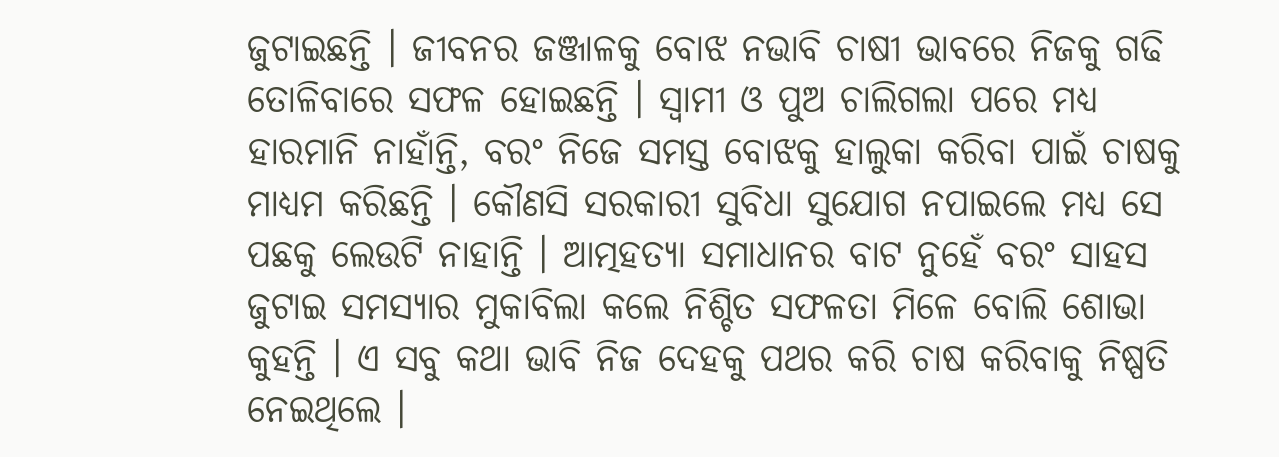ଜୁଟାଇଛନ୍ତି । ଜୀବନର ଜଞ୍ଜାଳକୁ ବୋଝ ନଭାବି ଚାଷୀ ଭାବରେ ନିଜକୁ ଗଢି ତୋଳିବାରେ ସଫଳ ହୋଇଛନ୍ତି । ସ୍ୱାମୀ ଓ ପୁଅ ଚାଲିଗଲା ପରେ ମଧ୍ୟ ହାରମାନି ନାହାଁନ୍ତି, ବରଂ ନିଜେ ସମସ୍ତ ବୋଝକୁ ହାଲୁକା କରିବା ପାଇଁ ଚାଷକୁ ମାଧ୍ୟମ କରିଛନ୍ତି । କୌଣସି ସରକାରୀ ସୁବିଧା ସୁଯୋଗ ନପାଇଲେ ମଧ୍ୟ ସେ ପଛକୁ ଲେଉଟି ନାହାନ୍ତି । ଆତ୍ମହତ୍ୟା ସମାଧାନର ବାଟ ନୁହେଁ ବରଂ ସାହସ ଜୁଟାଇ ସମସ୍ୟାର ମୁକାବିଲା କଲେ ନିଶ୍ଚିତ ସଫଳତା ମିଳେ ବୋଲି ଶୋଭା କୁହନ୍ତି । ଏ ସବୁ କଥା ଭାବି ନିଜ ଦେହକୁ ପଥର କରି ଚାଷ କରିବାକୁ ନିଷ୍ପତି ନେଇଥିଲେ ।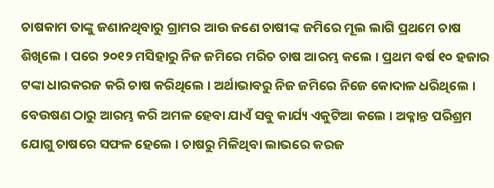ଚାଷକାମ ତାଙ୍କୁ ଜଣାନଥିବାରୁ ଗ୍ରାମର ଆଉ ଜଣେ ଚାଷୀଙ୍କ ଜମିରେ ମୂଲ ଲାଗି ପ୍ରଥମେ ଚାଷ ଶିଖିଲେ । ପରେ ୨୦୧୨ ମସିହାରୁ ନିଜ ଜମିରେ ମରିଚ ଚାଷ ଆରମ୍ଭ କଲେ । ପ୍ରଥମ ବର୍ଷ ୧୦ ହଜାର ଟଙ୍କା ଧାରକରଜ କରି ଚାଷ କରିଥିଲେ । ଅର୍ଥାଭାବରୁ ନିଜ ଜମିରେ ନିଜେ କୋଦାଳ ଧରିଥିଲେ । ବେଉଷଣ ଠାରୁ ଆରମ୍ଭ କରି ଅମଳ ହେବା ଯାଏଁ ସବୁ କାର୍ଯ୍ୟ ଏକୁଟିଆ କଲେ । ଅକ୍ଳାନ୍ତ ପରିଶ୍ରମ ଯୋଗୁ ଚାଷରେ ସଫଳ ହେଲେ । ଚାଷରୁ ମିଳିଥିବା ଲାଭରେ କରଜ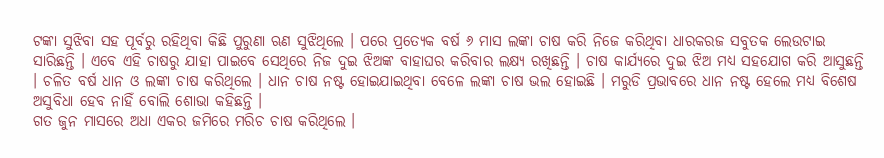ଟଙ୍କା ସୁଝିବା ସହ ପୂର୍ବରୁ ରହିଥିବା କିଛି ପୁରୁଣା ଋଣ ସୁଝିଥିଲେ । ପରେ ପ୍ରତ୍ୟେକ ବର୍ଷ ୬ ମାସ ଲଙ୍କା ଚାଷ କରି ନିଜେ କରିଥିବା ଧାରକରଜ ସବୁତକ ଲେଉଟାଇ ସାରିଛନ୍ତି । ଏବେ ଏହି ଚାଷରୁ ଯାହା ପାଇବେ ସେଥିରେ ନିଜ ଦୁଇ ଝିଅଙ୍କ ବାହାଘର କରିବାର ଲକ୍ଷ୍ୟ ରଖିଛନ୍ତି । ଚାଷ କାର୍ଯ୍ୟରେ ଦୁଇ ଝିଅ ମଧ୍ୟ ସହଯୋଗ କରି ଆସୁଛନ୍ତି । ଚଳିତ ବର୍ଷ ଧାନ ଓ ଲଙ୍କା ଚାଷ କରିଥିଲେ । ଧାନ ଚାଷ ନଷ୍ଟ ହୋଇଯାଇଥିବା ବେଳେ ଲଙ୍କା ଚାଷ ଭଲ ହୋଇଛି । ମରୁଡି ପ୍ରଭାବରେ ଧାନ ନଷ୍ଟ ହେଲେ ମଧ୍ୟ ବିଶେଷ ଅସୁବିଧା ହେବ ନାହିଁ ବୋଲି ଶୋଭା କହିଛନ୍ତି ।
ଗତ ଜୁନ ମାସରେ ଅଧା ଏକର ଜମିରେ ମରିଚ ଚାଷ କରିଥିଲେ ।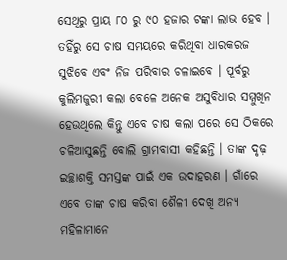ସେଥିରୁ ପ୍ରାୟ ୮୦ ରୁ ୯୦ ହଜାର ଟଙ୍କା ଲାଭ ହେବ । ତହିଁରୁ ସେ ଚାଷ ସମୟରେ କରିଥିବା ଧାରକରଜ ସୁଝିବେ ଏବଂ ନିଜ ପରିବାର ଚଳାଇବେ । ପୂର୍ବରୁ କୁଲିମଜୁରୀ କଲା ବେଳେ ଅନେକ ଅସୁବିଧାର ସମ୍ମୁଖିନ ହେଉଥିଲେ କିନ୍ତୁ ଏବେ ଚାଷ କଲା ପରେ ସେ ଠିକରେ ଚଳିଆସୁଛନ୍ତି ବୋଲି ଗ୍ରାମବାସୀ କହିଛନ୍ତି । ତାଙ୍କ ଦୃଢ଼ ଇଚ୍ଛାଶକ୍ତି ସମସ୍ତଙ୍କ ପାଇଁ ଏକ ଉଦାହରଣ । ଗାଁରେ ଏବେ ତାଙ୍କ ଚାଷ କରିବା ଶୈଳୀ ଦେଖି ଅନ୍ୟ ମହିଳାମାନେ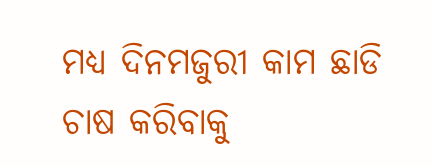ମଧ୍ୟ ଦିନମଜୁରୀ କାମ ଛାଡି ଚାଷ କରିବାକୁ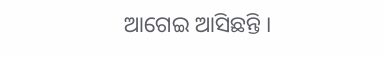ଆଗେଇ ଆସିଛନ୍ତି ।